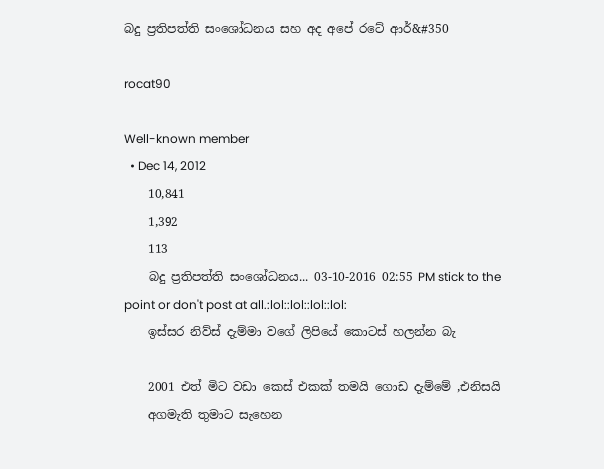බදු ප්‍රතිපත්ති සංශෝධනය සහ අද අපේ රටේ ආර්&#350

rocat90

Well-known member
  • Dec 14, 2012
    10,841
    1,392
    113
    බදු ප්‍රතිපත්ති සංශෝධනය... 03-10-2016 02:55 PM stick to the point or don't post at all.:lol::lol::lol::lol:
    ඉස්සර නිව්ස් දැම්මා වගේ ලිපියේ කොටස් හලන්න බැ

    2001 එත් මිට වඩා කෙස් එකක් තමයි ගොඩ දැම්මේ ,එනිසයි
    අගමැති තුමාට සැහෙන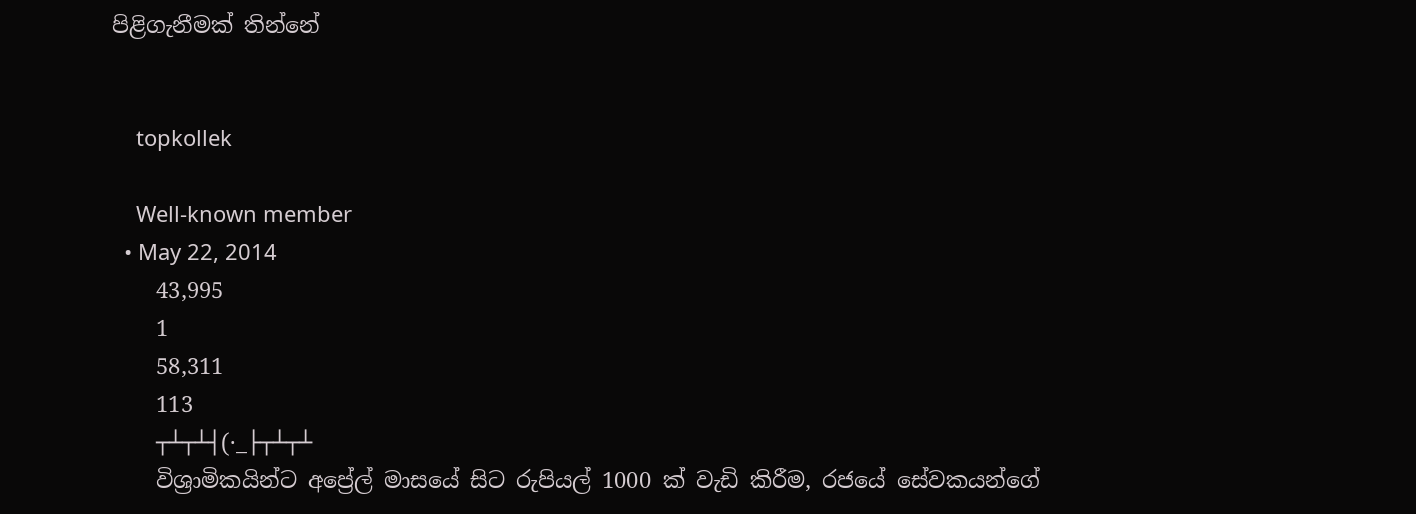පිළිගැනීමක් තින්නේ


    topkollek

    Well-known member
  • May 22, 2014
    43,995
    1
    58,311
    113
    ┬┴┬┴┤(·_├┬┴┬┴
    විශ්‍රාමිකයින්ට අප්‍රේල් මාසයේ සිට රුපියල් 1000 ක් වැඩි කිරීම, රජයේ සේවකයන්ගේ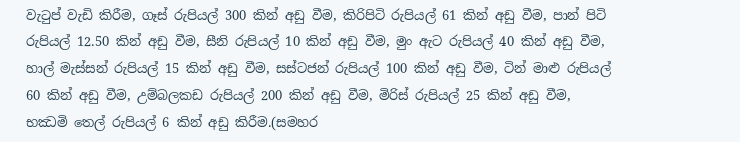වැටුප් වැඩි කිරීම, ගෑස් රුපියල් 300 කින් අඩු වීම, කිරිපිටි රුපියල් 61 කින් අඩු වීම, පාන් පිටි රුපියල් 12.50 කින් අඩු වීම, සීනි රුපියල් 10 කින් අඩු වීම, මුං ඇට රුපියල් 40 කින් අඩු වීම, හාල් මැස්සන් රුපියල් 15 කින් අඩු වීම, සස්ටජන් රුපියල් 100 කින් අඩු වීම, ටින් මාළු රුපියල් 60 කින් අඩු වීම, උම්බලකඩ රුපියල් 200 කින් අඩු වීම, මිරිස් රුපියල් 25 කින් අඩු වීම, භඣමි තෙල් රුපියල් 6 කින් අඩු කිරීම.(සමහර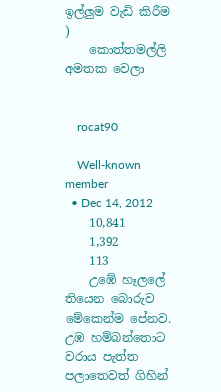ඉල්ලුම වැඩි කිරීම )
    කොත්තමල්ලි අමතක වෙලා


    rocat90

    Well-known member
  • Dec 14, 2012
    10,841
    1,392
    113
    උඹේ හෑලලේ තියෙන බොරුව මේකෙන්ම පේනව. උඹ හම්බන්තොට වරාය පැත්ත පලාතෙවත් ගිහින්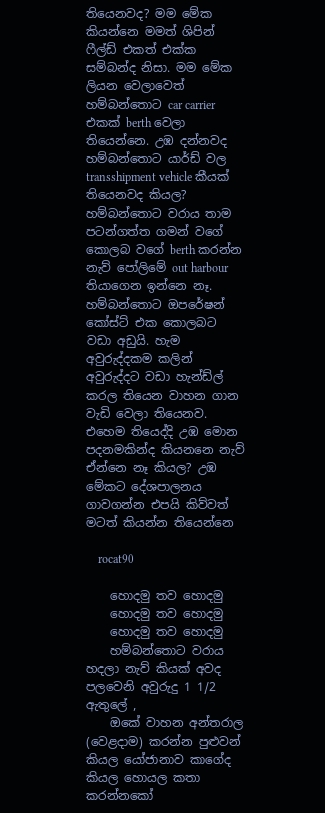තියෙනවද? මම මේක කියන්නෙ මමත් ශිපින් ෆීල්ඩ් එකත් එක්ක සම්බන්ද නිසා. මම මේක ලියන වෙලාවෙත් හම්බන්තොට car carrier එකක් berth වෙලා තියෙන්නෙ. උඹ දන්නවද හම්බන්තොට යාර්ඩ් වල transshipment vehicle කීයක් තියෙනවද කියල? හම්බන්තොට වරාය තාම පටන්ගත්ත ගමන් වගේ කොලබ වගේ berth කරන්න නැව් පෝලිමේ out harbour තියාගෙන ඉන්නෙ නෑ. හම්බන්තොට ඔපරේෂන් කෝස්ට් එක කොලබට වඩා අඩුයි. හැම අවුරුද්දකම කලින් අවුරුද්දට වඩා හැන්ඩ්ල් කරල තියෙන වාහන ගාන වැඩි වෙලා තියෙනව. එහෙම තියෙද්දි උඹ මොන පදනමකින්ද කියනනෙ නැව් ඒන්නෙ නෑ කියල? උඹ මේකට දේශපාලනය ගාවගන්න එපයි කිව්වත් මටත් කියන්න තියෙන්නෙ

    rocat90

    හොදමු තව හොදමු
    හොදමු තව හොදමු
    හොදමු තව හොදමු
    හම්බන්තොට වරාය හදලා නැව් කියක් අවද පලවෙනි අවුරුදු 1 1/2 ඇතුලේ ,
    ඔකේ වාහන අන්තරාල (වෙළදාම) කරන්න පුළුවන් කියල යෝජානාව කාගේද කියල හොයල කතා කරන්නකෝ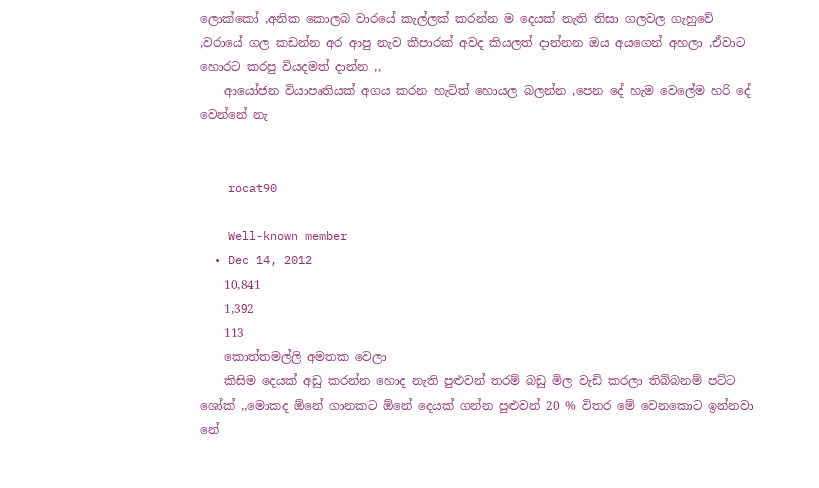ලොක්කෝ ,අනික කොලබ වාරයේ කැල්ලක් කරන්න ම දෙයක් නැති නිසා ගලවල ගැහුවේ ,වරායේ ගල කඩන්න අර ආපු නැව කීපාරක් අවද කියලත් දාන්නන ඔය අයගෙන් අහලා ,ඒවාට හොරට කරපු වියදමත් දාන්න ,,
    ආයෝජන වියාපෘතියක් අගය කරන හැටිත් හොයල බලන්න ,පෙන දේ හැම වෙලේම හරි දේ වෙන්නේ නැ


    rocat90

    Well-known member
  • Dec 14, 2012
    10,841
    1,392
    113
    කොත්තමල්ලි අමතක වෙලා
    කිසිම දෙයක් අඩු කරන්න හොද නැති පුළුවන් තරම් බඩු මිල වැඩි කරලා තිබ්බනම් පට්ට ශෝක් ,,මොකද ඕනේ ගානකට ඕනේ දෙයක් ගන්න පුළුවන් 20 % විතර මේ වෙනකොට ඉන්නවා නේ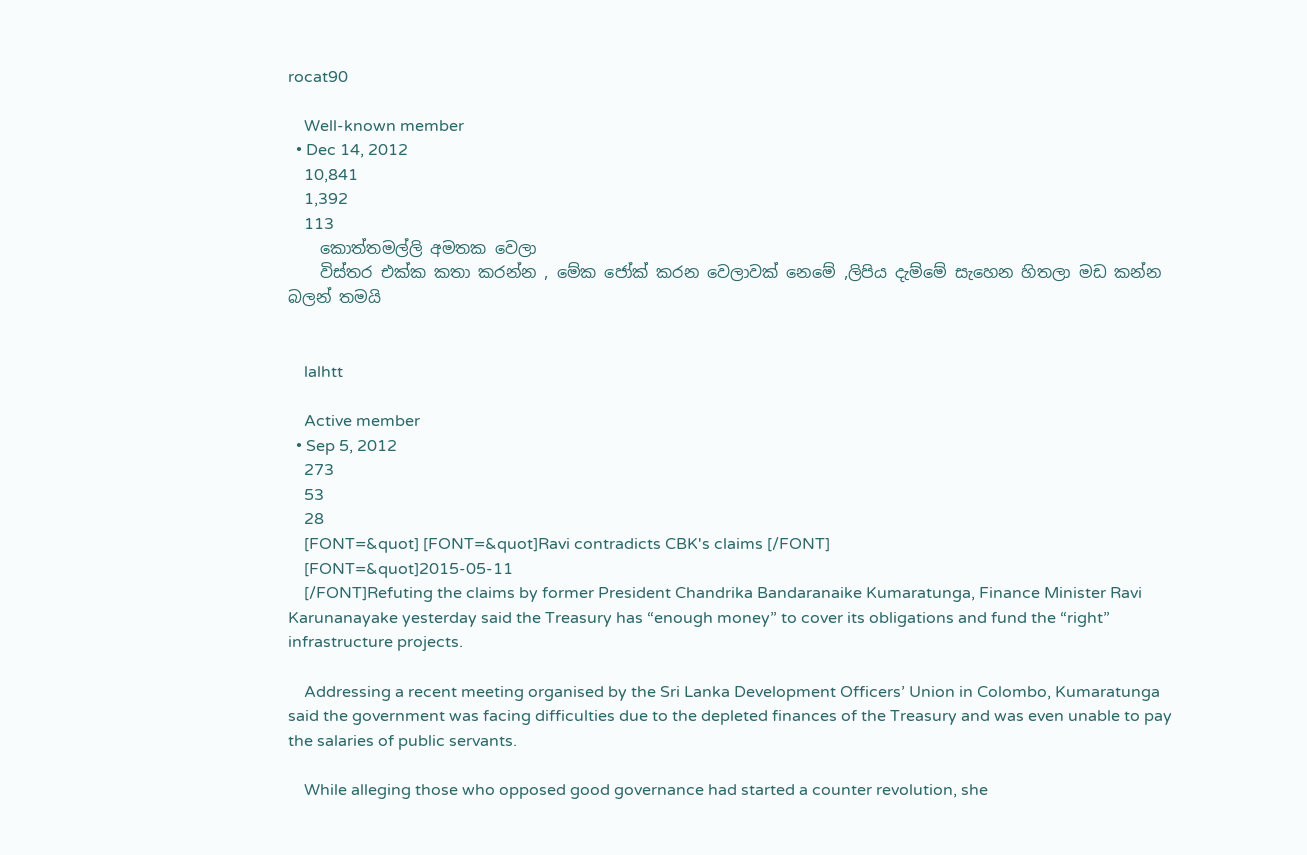rocat90

    Well-known member
  • Dec 14, 2012
    10,841
    1,392
    113
    කොත්තමල්ලි අමතක වෙලා
    විස්තර එක්ක කතා කරන්න , මේක ජෝක් කරන වෙලාවක් නෙමේ ,ලිපිය දැම්මේ සැහෙන හිතලා මඩ කන්න බලන් තමයි


    lalhtt

    Active member
  • Sep 5, 2012
    273
    53
    28
    [FONT=&quot] [FONT=&quot]Ravi contradicts CBK's claims [/FONT]
    [FONT=&quot]2015-05-11
    [/FONT]Refuting the claims by former President Chandrika Bandaranaike Kumaratunga, Finance Minister Ravi Karunanayake yesterday said the Treasury has “enough money” to cover its obligations and fund the “right” infrastructure projects.

    Addressing a recent meeting organised by the Sri Lanka Development Officers’ Union in Colombo, Kumaratunga said the government was facing difficulties due to the depleted finances of the Treasury and was even unable to pay the salaries of public servants.

    While alleging those who opposed good governance had started a counter revolution, she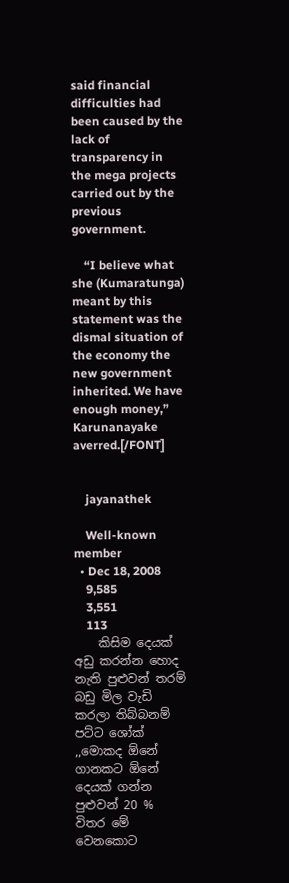said financial difficulties had been caused by the lack of transparency in the mega projects carried out by the previous government.

    “I believe what she (Kumaratunga) meant by this statement was the dismal situation of the economy the new government inherited. We have enough money,” Karunanayake averred.[/FONT]


    jayanathek

    Well-known member
  • Dec 18, 2008
    9,585
    3,551
    113
    කිසිම දෙයක් අඩු කරන්න හොද නැති පුළුවන් තරම් බඩු මිල වැඩි කරලා තිබ්බනම් පට්ට ශෝක් ,,මොකද ඕනේ ගානකට ඕනේ දෙයක් ගන්න පුළුවන් 20 % විතර මේ වෙනකොට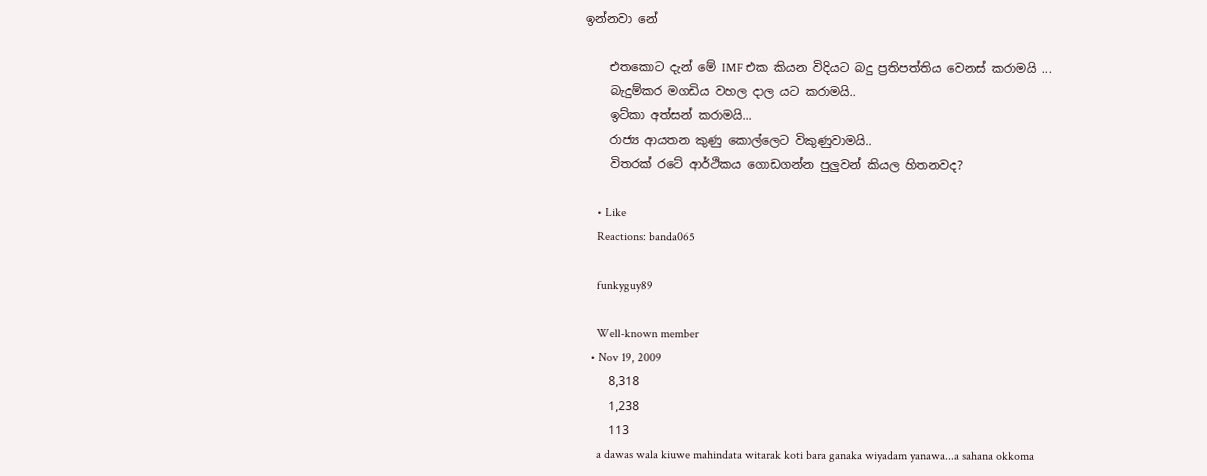ඉන්නවා නේ

    එතකොට දැන් මේ IMF එක කියන විදියට බදු ප්‍රතිපත්තිය වෙනස් කරාමයි ...
    බැදුම්කර මගඩිය වහල දාල යට කරාමයි..
    ඉට්කා අත්සන් කරාමයි...
    රාජ්‍ය ආයතන කුණු කොල්ලෙට විකුණුවාමයි..
    විතරක් රටේ ආර්ථිකය ගොඩගන්න පුලුවන් කියල හිතනවද?

    • Like
    Reactions: banda065

    funkyguy89

    Well-known member
  • Nov 19, 2009
    8,318
    1,238
    113
    a dawas wala kiuwe mahindata witarak koti bara ganaka wiyadam yanawa...a sahana okkoma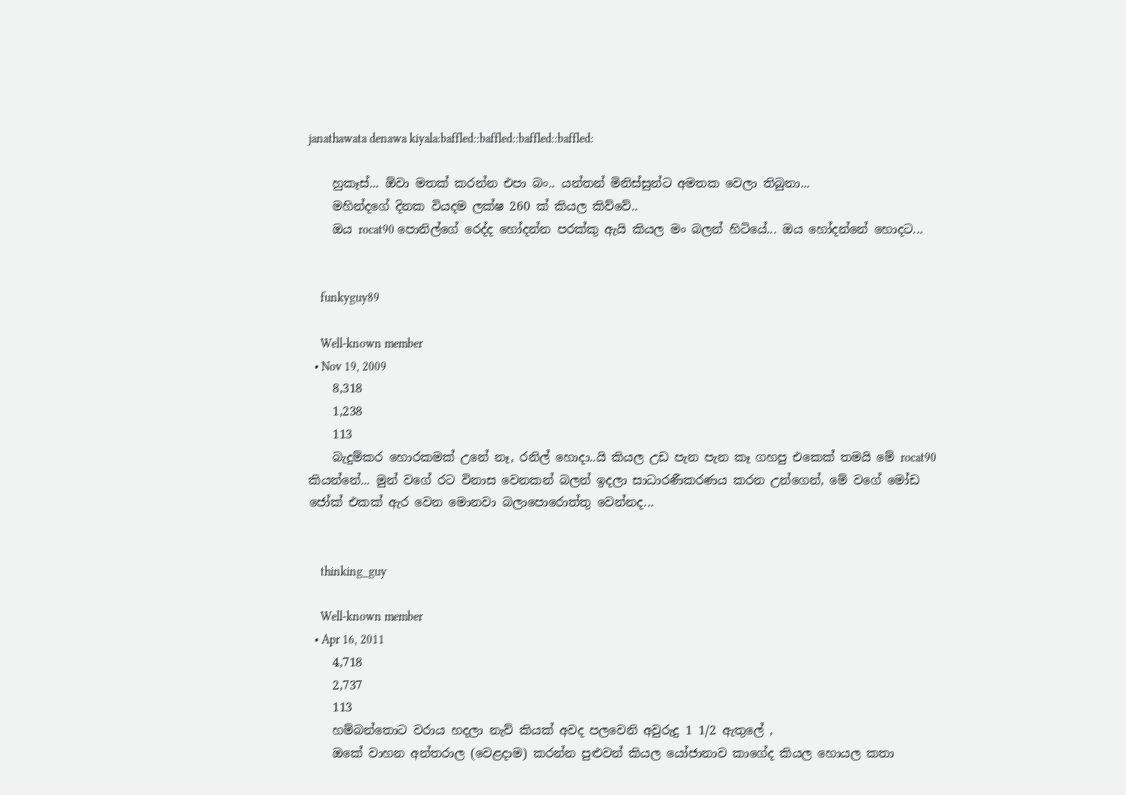janathawata denawa kiyala:baffled::baffled::baffled::baffled:

    හුකෑස්... ඕවා මතක් කරන්න එපා බං.. යන්තන් මිනිස්සුන්ට අමතක වෙලා තිබුනා...
    මහින්දගේ දිනක වියදම ලක්ෂ 260 ක් කියල කිව්වේ..
    ඔය rocat90 පොනිල්ගේ රෙද්ද හෝදන්න පරක්කු ඇයි කියල මං බලන් හිටියේ... ඔය හෝදන්නේ හොදට...


    funkyguy89

    Well-known member
  • Nov 19, 2009
    8,318
    1,238
    113
    බැදුම්කර හොරකමක් උනේ නෑ, රනිල් හොදා..යි කියල උඩ පැන පැන කෑ ගහපු එකෙක් තමයි මේ rocat90 කියන්නේ... මුන් වගේ රට විනාස වෙනකන් බලන් ඉදලා සාධාරණීකරණය කරන උන්ගෙන්, මේ වගේ මෝඩ ජෝක් එකක් ඇර වෙන මොනවා බලාපොරොත්තු වෙන්නද...


    thinking_guy

    Well-known member
  • Apr 16, 2011
    4,718
    2,737
    113
    හම්බන්තොට වරාය හදලා නැව් කියක් අවද පලවෙනි අවුරුදු 1 1/2 ඇතුලේ ,
    ඔකේ වාහන අන්තරාල (වෙළදාම) කරන්න පුළුවන් කියල යෝජානාව කාගේද කියල හොයල කතා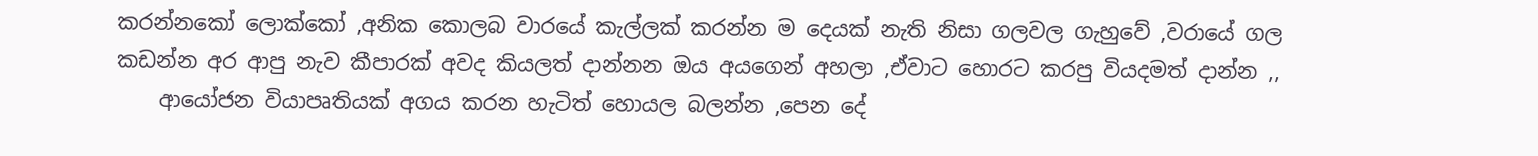කරන්නකෝ ලොක්කෝ ,අනික කොලබ වාරයේ කැල්ලක් කරන්න ම දෙයක් නැති නිසා ගලවල ගැහුවේ ,වරායේ ගල කඩන්න අර ආපු නැව කීපාරක් අවද කියලත් දාන්නන ඔය අයගෙන් අහලා ,ඒවාට හොරට කරපු වියදමත් දාන්න ,,
    ආයෝජන වියාපෘතියක් අගය කරන හැටිත් හොයල බලන්න ,පෙන දේ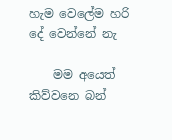හැම වෙලේම හරි දේ වෙන්නේ නැ

    මම අයෙත් කිව්වනෙ බන්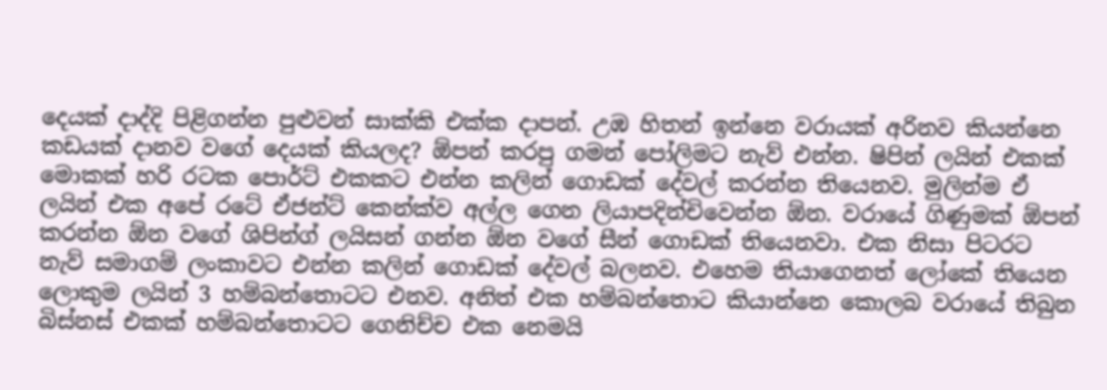දෙයක් දාද්දි පිළිගන්න පුළුවන් සාක්කි එක්ක දාපන්. උඹ හිතන් ඉන්නෙ වරායක් අරිනව කියන්නෙ කඩයක් දානව වගේ දෙයක් කියලද? ඕපන් කරපු ගමන් පෝලිමට නැව් එන්න. ෂිපින් ලයින් එකක් මොකක් හරි රටක පොර්ට් එකකට එන්න කලින් ගොඩක් දේවල් කරන්න තියෙනව. මුලින්ම ඒ ලයින් එක අපේ රටේ ඒජන්ට් කෙන්ක්ව අල්ල ගෙන ලියාපදින්චිවෙන්න ඕන. වරායේ ගිණුමක් ඕපන් කරන්න ඕන වගේ ශිපින්ග් ලයිසන් ගන්න ඕන වගේ සීන් ගොඩක් තියෙනවා. එක නිසා පිටරට නැව් සමාගම් ලංකාවට එන්න කලින් ගොඩක් දේවල් බලනව. එහෙම තියාගෙනත් ලෝකේ තියෙන ලොකුම ලයින් 3 හම්බන්තොටට එනව. අනිත් එක හම්බන්තොට කියාන්නෙ කොලබ වරායේ තිබුන බිස්නස් එකක් හම්බන්තොටට ගෙනිච්ච එක නෙමයි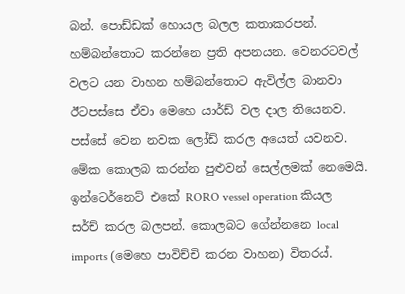බන්. පොඩ්ඩක් හොයල බලල කතාකරපන්. හම්බන්තොට කරන්නෙ ප්‍රති අපනයන. වෙනරටවල් වලට යන වාහන හම්බන්තොට ඇවිල්ල බානවා ඊටපස්සෙ ඒවා මෙහෙ යාර්ඩ් වල දාල තියෙනව. පස්සේ වෙන නවක ලෝඩ් කරල අයෙත් යවනව. මේක කොලබ කරන්න පුළුවන් සෙල්ලමක් නෙමෙයි. ඉන්ටෙර්නෙට් එකේ RORO vessel operation කියල සර්ච් කරල බලපන්. කොලබට ගේන්නනෙ local imports (මෙහෙ පාවිච්චි කරන වාහන) විතරය්.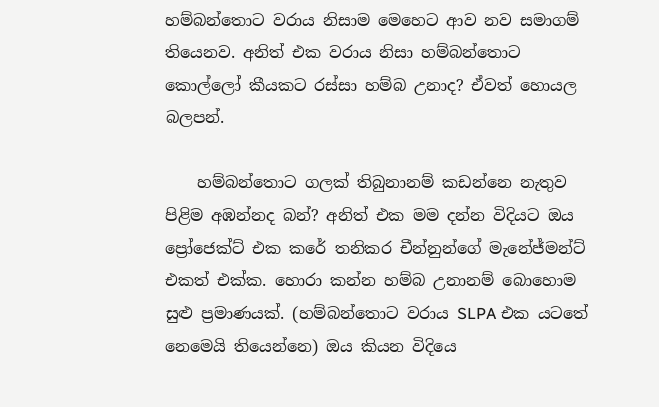හම්බන්තොට වරාය නිසාම මෙහෙට ආව නව සමාගම් තියෙනව. අනිත් එක වරාය නිසා හම්බන්තොට කොල්ලෝ කීයකට රස්සා හම්බ උනාද? ඒවත් හොයල බලපන්.

    හම්බන්තොට ගලක් තිබුනානම් කඩන්නෙ නැතුව පිළිම අඹන්නද බන්? අනිත් එක මම දන්න විදියට ඔය ප්‍රෝජෙක්ට් එක කරේ තනිකර චීන්නුන්ගේ මැනේජ්මන්ට් එකත් එක්ක. හොරා කන්න හම්බ උනානම් බොහොම සුළු ප්‍රමාණයක්. (හම්බන්තොට වරාය SLPA එක යටතේ නෙමෙයි තියෙන්නෙ) ඔය කියන විදියෙ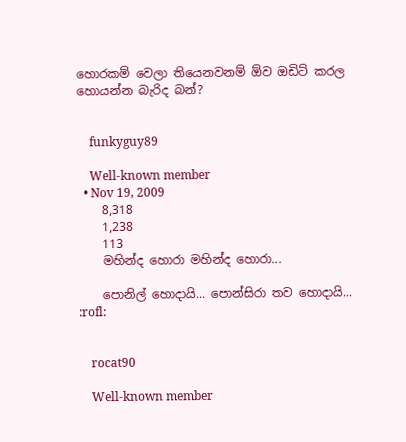හොරකම් වෙලා තියෙනවනම් ඕව ඔඩිට් කරල හොයන්න බැරිද බන්?


    funkyguy89

    Well-known member
  • Nov 19, 2009
    8,318
    1,238
    113
    මහින්ද හොරා මහින්ද හොරා...

    පොනිල් හොදායි... පොන්සිරා තව හොදායි... :rofl:


    rocat90

    Well-known member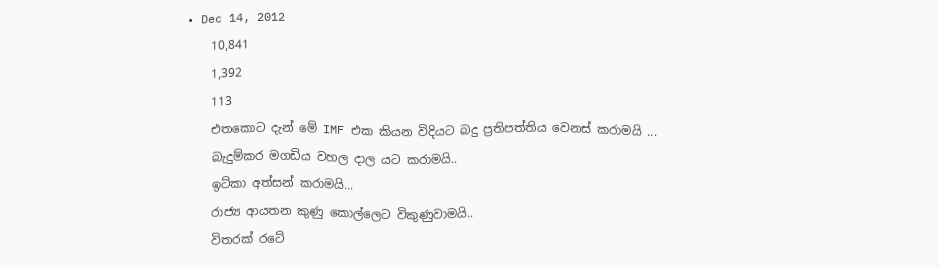• Dec 14, 2012
    10,841
    1,392
    113
    එතකොට දැන් මේ IMF එක කියන විදියට බදු ප්‍රතිපත්තිය වෙනස් කරාමයි ...
    බැදුම්කර මගඩිය වහල දාල යට කරාමයි..
    ඉට්කා අත්සන් කරාමයි...
    රාජ්‍ය ආයතන කුණු කොල්ලෙට විකුණුවාමයි..
    විතරක් රටේ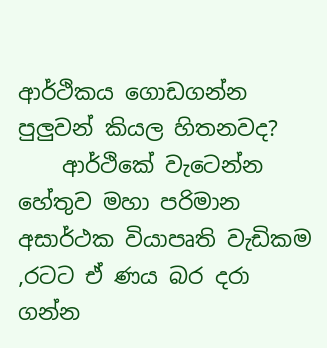ආර්ථිකය ගොඩගන්න පුලුවන් කියල හිතනවද?
    ආර්ථිකේ වැටෙන්න හේතුව මහා පරිමාන අසාර්ථක වියාපෘති වැඩිකම ,රටට ඒ ණය බර දරා ගන්න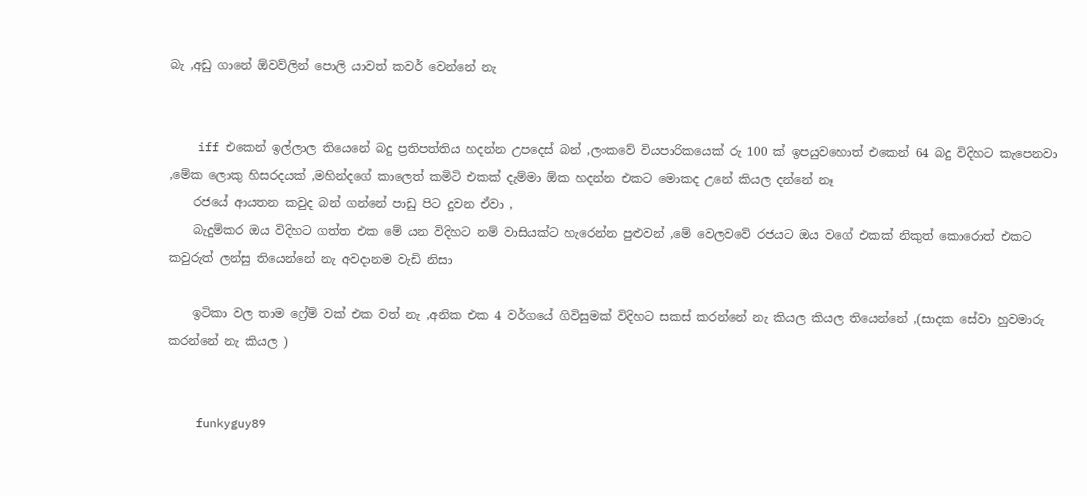බැ ,අඩු ගානේ ඕවව්ලින් පොලි යාවත් කවර් වෙන්නේ නැ


    iff එකෙන් ඉල්ලාල තියෙනේ බදු ප්‍රතිපත්තිය හදන්න උපදෙස් බන් ,ලංකවේ වියපාරිකයෙක් රු 100 ක් ඉපයුවහොත් එකෙන් 64 බදු විදිහට කැපෙනවා ,මේක ලොකු හිසරදයක් ,මහින්දගේ කාලෙත් කමිටි එකක් දැම්මා ඕක හදන්න එකට මොකද උනේ කියල දන්නේ නෑ
    රජයේ ආයතන කවුද බන් ගන්නේ පාඩු පිට දුවන ඒවා ,
    බැදුම්කර ඔය විදිහට ගත්ත එක මේ යන විදිහට නම් වාසියක්ට හැරෙන්න පුළුවන් ,මේ වෙලවවේ රජයට ඔය වගේ එකක් නිකුත් කොරොත් එකට කවුරුත් ලන්සු තියෙන්නේ නැ අවදානම වැඩි නිසා

    ඉටිකා වල තාම ෆ්‍රේම් වක් එක වත් නැ ,අනික එක 4 වර්ගයේ ගිවිසුමක් විදිහට සකස් කරන්නේ නැ කියල කියල තියෙන්නේ ,(සාදක සේවා හුවමාරු කරන්නේ නැ කියල )


    funkyguy89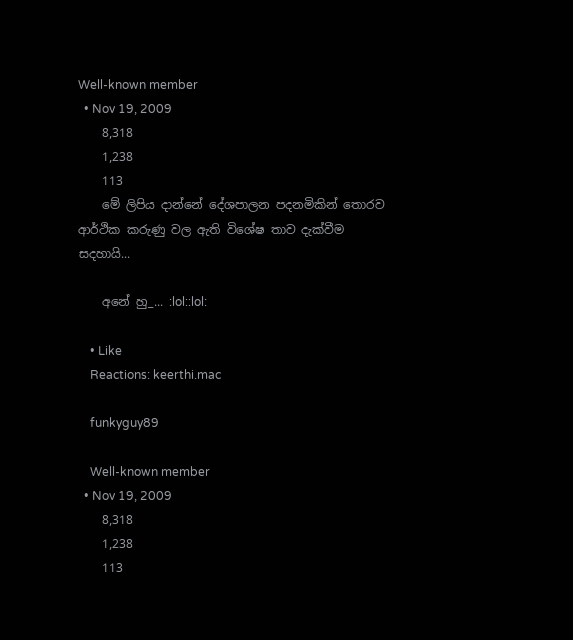Well-known member
  • Nov 19, 2009
    8,318
    1,238
    113
    මේ ලිපිය දාන්නේ දේශපාලන පදනමිකින් තොරව ආර්ථික කරුණු වල ඇති විශේෂ තාව දැක්වීම සදහායි...

    අනේ හු_... :lol::lol:

    • Like
    Reactions: keerthi.mac

    funkyguy89

    Well-known member
  • Nov 19, 2009
    8,318
    1,238
    113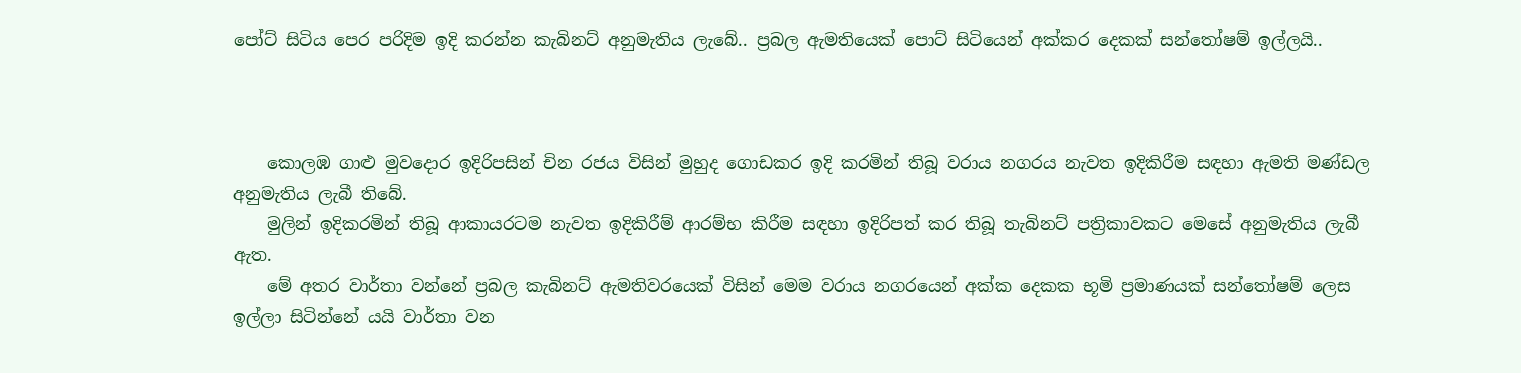පෝට් සිටිය පෙර පරිදිම ඉදි කරන්න කැබිනට් අනුමැතිය ලැබේ.. ප්‍රබල ඇමතියෙක් පොට් සිටියෙන් අක්කර දෙකක් සන්තෝෂම් ඉල්ලයි..



    කොලඹ ගාළු මුවදොර ඉදිරිපසින් චින රජය විසින් මුහුද ගොඩකර ඉදි කරමින් තිබූ වරාය නගරය නැවත ඉදිකිරීම සඳහා ඇමති මණ්ඩල අනුමැතිය ලැබී තිබේ.
    මුලින් ඉදිකරමින් තිබූ ආකායරටම නැවත ඉදිකිරීම් ආරම්භ කිරීම සඳහා ඉදිරිපත් කර තිබූ තැබිනට් පත්‍රිකාවකට මෙසේ අනුමැතිය ලැබී ඇත.
    මේ අතර වාර්තා වන්නේ ප්‍රබල කැබිනට් ඇමතිවරයෙක් විසින් මෙම වරාය නගරයෙන් අක්ක දෙකක භූමි ප්‍රමාණයක් සන්තෝෂම් ලෙස ඉල්ලා සිටින්නේ යයි වාර්තා වන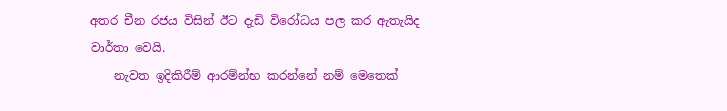අතර චීන රජය විසින් ඊට දැඩි විරෝධය පල කර ඇතැයිද වාර්තා වෙයි.
    නැවත ඉදිකිරීම් ආරම්න්‍භ කරන්නේ නම් මෙතෙක්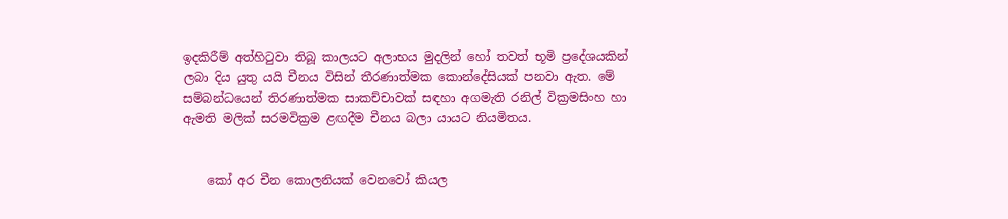ඉදකිරීම් අත්හිටුවා තිබූ කාලයට අලාභය මුදලින් හෝ තවත් භූමි ප්‍රදේශයකින් ලබා දිය යුතු යයි චීනය විසින් තීරණාත්මක කොන්දේසියක් පනවා ඇත. මේ සම්බන්ධයෙන් තිරණාත්මක සාකච්චාවක් සඳහා අගමැති රනිල් වික්‍රමසිංහ හා ඇමති මලික් සරමවික්‍රම ළඟදීම චීනය බලා යායට නියමිතය.


    කෝ අර චීන කොලනියක් වෙනවෝ කියල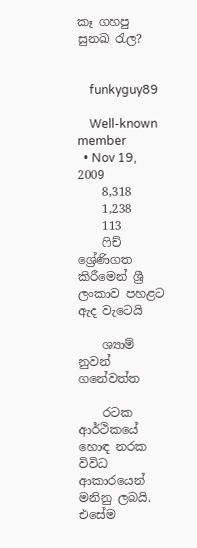කෑ ගහපු සුනඛ රැල?


    funkyguy89

    Well-known member
  • Nov 19, 2009
    8,318
    1,238
    113
    ෆිච් ශ්‍රේණිගත කිරීමෙන් ශ්‍රී ලංකාව පහළට ඇද වැටෙයි

    ශ්‍යාම් නුවන් ගනේවත්ත

    රටක ආර්ථිකයේ හොඳ නරක විවිධ ආකාරයෙන් මනිනු ලබයි. එසේම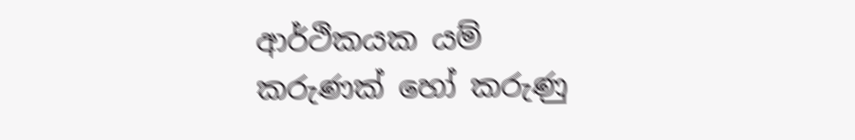ආර්ථිකයක යම් කරුණක්‌ හෝ කරුණු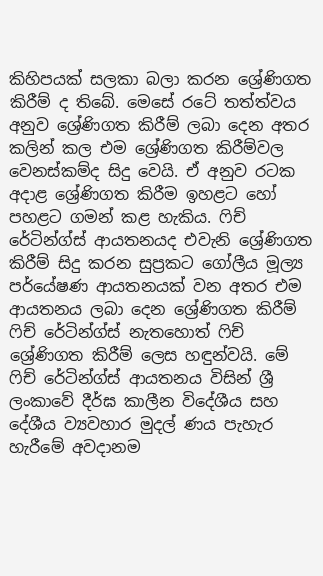කිහිපයක්‌ සලකා බලා කරන ශ්‍රේණිගත කිරීම් ද තිබේ. මෙසේ රටේ තත්ත්වය අනුව ශ්‍රේණිගත කිරීම් ලබා දෙන අතර කලින් කල එම ශ්‍රේණිගත කිරීම්වල වෙනස්‌කම්ද සිදු වෙයි. ඒ අනුව රටක අදාළ ශ්‍රේණිගත කිරීම ඉහළට හෝ පහළට ගමන් කළ හැකිය. ෆිච් රේටින්ග්ස්‌ ආයතනයද එවැනි ශ්‍රේණිගත කිරීම් සිදු කරන සුප්‍රකට ගෝලීය මූල්‍ය පර්යේෂණ ආයතනයක්‌ වන අතර එම ආයතනය ලබා දෙන ශ්‍රේණිගත කිරීම් ෆිච් රේටින්ග්ස්‌ නැතහොත් ෆිච් ශ්‍රේණිගත කිරීම් ලෙස හඳුන්වයි. මේ ෆිච් රේටින්ග්ස්‌ ආයතනය විසින් ශ්‍රී ලංකාවේ දීර්ඝ කාලීන විදේශීය සහ දේශීය ව්‍යවහාර මුදල් ණය පැහැර හැරීමේ අවදානම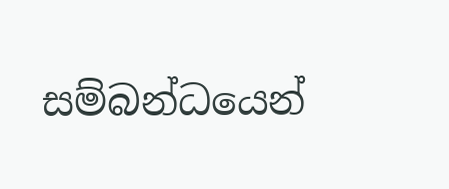සම්බන්ධයෙන්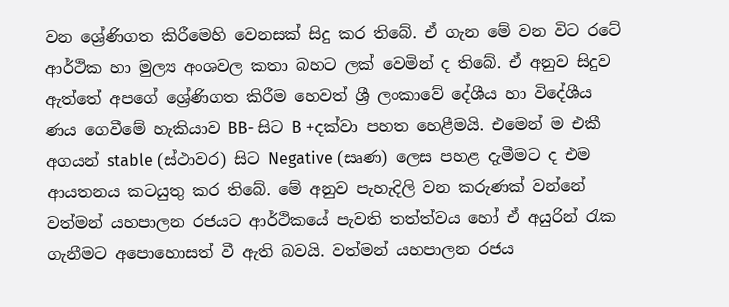වන ශ්‍රේණිගත කිරීමෙහි වෙනසක්‌ සිදු කර තිබේ. ඒ ගැන මේ වන විට රටේ ආර්ථික හා මුල්‍ය අංශවල කතා බහට ලක්‌ වෙමින් ද තිබේ. ඒ අනුව සිදුව ඇත්තේ අපගේ ශ්‍රේණිගත කිරීම හෙවත් ශ්‍රී ලංකාවේ දේශීය හා විදේශීය ණය ගෙවීමේ හැකියාව BB- සිට B +දක්‌වා පහත හෙළීමයි. එමෙන් ම එකී අගයන් stable (ස්‌ථාවර) සිට Negative (සෘණ) ලෙස පහළ දැමීමට ද එම ආයතනය කටයුතු කර තිබේ. මේ අනුව පැහැදිලි වන කරුණක්‌ වන්නේ වත්මන් යහපාලන රජයට ආර්ථිකයේ පැවති තත්ත්වය හෝ ඒ අයුරින් රැක ගැනීමට අපොහොසත් වී ඇති බවයි. වත්මන් යහපාලන රජය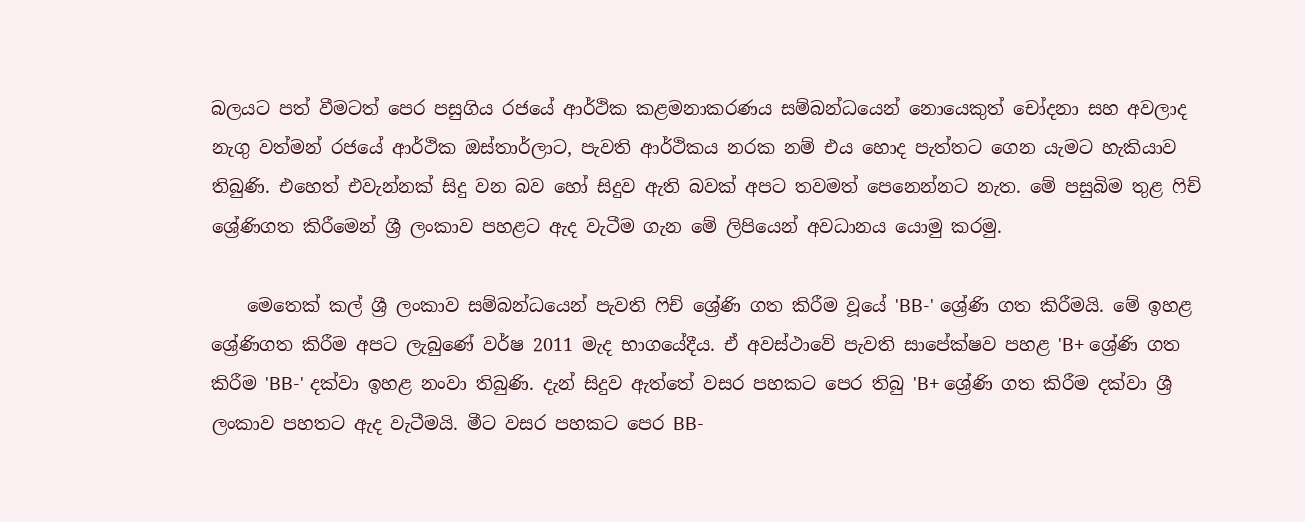බලයට පත් වීමටත් පෙර පසුගිය රජයේ ආර්ථික කළමනාකරණය සම්බන්ධයෙන් නොයෙකුත් චෝදනා සහ අවලාද නැගු වත්මන් රජයේ ආර්ථික ඔස්‌තාර්ලාට, පැවති ආර්ථිකය නරක නම් එය හොද පැත්තට ගෙන යැමට හැකියාව තිබුණි. එහෙත් එවැන්නක්‌ සිදු වන බව හෝ සිදුව ඇති බවක්‌ අපට තවමත් පෙනෙන්නට නැත. මේ පසුබිම තුළ ෆිච් ශ්‍රේණිගත කිරීමෙන් ශ්‍රී ලංකාව පහළට ඇද වැටීම ගැන මේ ලිපියෙන් අවධානය යොමු කරමු.

    මෙතෙක්‌ කල් ශ්‍රී ලංකාව සම්බන්ධයෙන් පැවති ෆිච් ශ්‍රේණි ගත කිරීම වූයේ 'BB-' ශ්‍රේණි ගත කිරීමයි. මේ ඉහළ ශ්‍රේණිගත කිරීම අපට ලැබුණේ වර්ෂ 2011 මැද භාගයේදීය. ඒ අවස්‌ථාවේ පැවති සාපේක්‌ෂව පහළ 'B+ ශ්‍රේණි ගත කිරීම 'BB-' දක්‌වා ඉහළ නංවා තිබුණි. දැන් සිදුව ඇත්තේ වසර පහකට පෙර තිබු 'B+ ශ්‍රේණි ගත කිරීම දක්‌වා ශ්‍රී ලංකාව පහතට ඇද වැටීමයි. මීට වසර පහකට පෙර BB-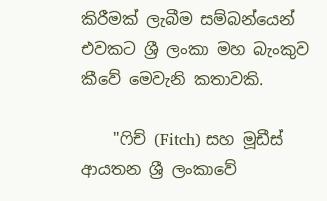කිරීමක්‌ ලැබීම සම්බන්යෙන් එවකට ශ්‍රී ලංකා මහ බැංකුව කීවේ මෙවැනි කතාවකි.

    "ෆිච් (Fitch) සහ මූඩීස්‌ ආයතන ශ්‍රී ලංකාවේ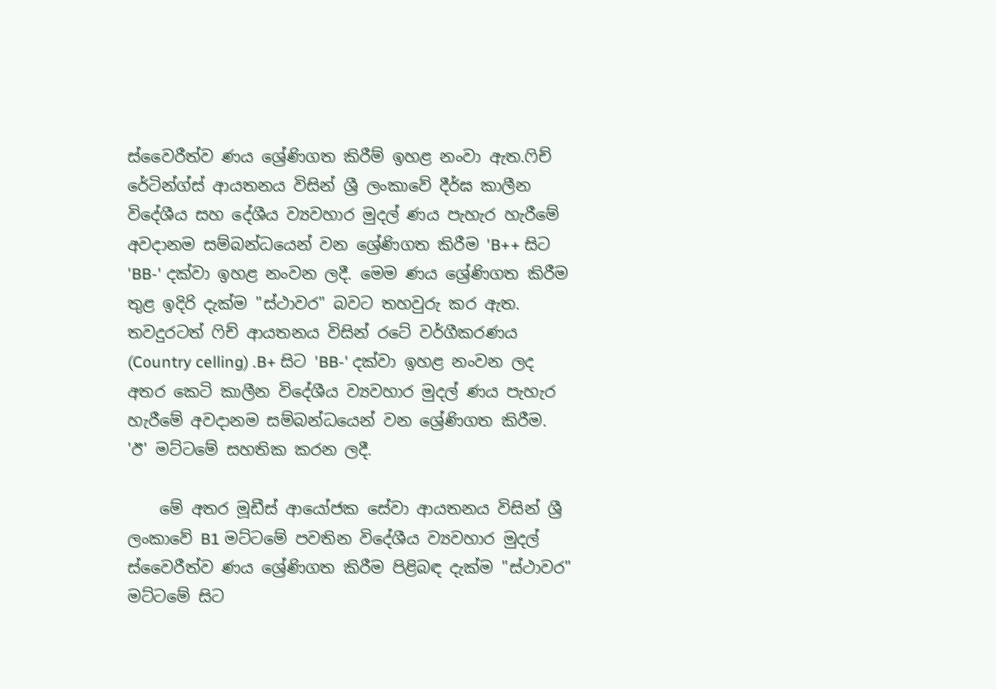ස්‌වෛරීත්ව ණය ශ්‍රේණිගත කිරීම් ඉහළ නංවා ඇත.ෆිච් රේටින්ග්ස්‌ ආයතනය විසින් ශ්‍රී ලංකාවේ දීර්ඝ කාලීන විදේශීය සහ දේශීය ව්‍යවහාර මුදල් ණය පැහැර හැරීමේ අවදානම සම්බන්ධයෙන් වන ශ්‍රේණිගත කිරීම 'B++ සිට 'BB-' දක්‌වා ඉහළ නංවන ලදී. මෙම ණය ශ්‍රේණිගත කිරීම තුළ ඉදිරි දැක්‌ම "ස්‌ථාවර" බවට තහවුරු කර ඇත. තවදුරටත් ෆිච් ආයතනය විසින් රටේ වර්ගීකරණය (Country celling) .B+ සිට 'BB-' දක්‌වා ඉහළ නංවන ලද අතර කෙටි කාලීන විදේශීය ව්‍යවහාර මුදල් ණය පැහැර හැරීමේ අවදානම සම්බන්ධයෙන් වන ශ්‍රේණිගත කිරීම. 'ඊ' මට්‌ටමේ සහතික කරන ලදී.

    මේ අතර මූඩීස්‌ ආයෝජක සේවා ආයතනය විසින් ශ්‍රී ලංකාවේ B1 මට්‌ටමේ පවතින විදේශීය ව්‍යවහාර මුදල් ස්‌වෛරීත්ව ණය ශ්‍රේණිගත කිරීම පිළිබඳ දැක්‌ම "ස්‌ථාවර" මට්‌ටමේ සිට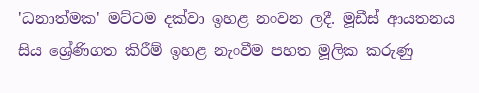'ධනාත්මක' මට්‌ටම දක්‌වා ඉහළ නංවන ලදී. මූඩීස්‌ ආයතනය සිය ශ්‍රේණිගත කිරීම් ඉහළ නැංවීම පහත මූලික කරුණු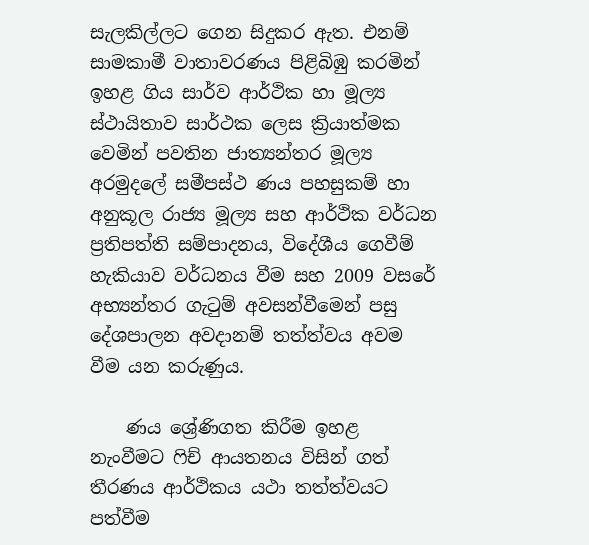සැලකිල්ලට ගෙන සිදුකර ඇත. එනම් සාමකාමී වාතාවරණය පිළිබිඹු කරමින් ඉහළ ගිය සාර්ව ආර්ථික හා මූල්‍ය ස්‌ථායිතාව සාර්ථක ලෙස ක්‍රියාත්මක වෙමින් පවතින ජාත්‍යන්තර මූල්‍ය අරමුදලේ සමීපස්‌ථ ණය පහසුකම් හා අනුකූල රාජ්‍ය මූල්‍ය සහ ආර්ථික වර්ධන ප්‍රතිපත්ති සම්පාදනය, විදේශීය ගෙවීම් හැකියාව වර්ධනය වීම සහ 2009 වසරේ අභ්‍යන්තර ගැටුම් අවසන්වීමෙන් පසු දේශපාලන අවදානම් තත්ත්වය අවම වීම යන කරුණුය.

    ණය ශ්‍රේණිගත කිරීම ඉහළ නැංවීමට ෆිච් ආයතනය විසින් ගත් තීරණය ආර්ථිකය යථා තත්ත්වයට පත්වීම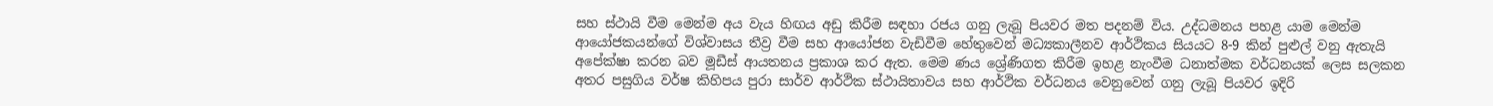සහ ස්‌ථායි වීම මෙන්ම අය වැය හිඟය අඩු කිරීම සඳහා රජය ගනු ලැබූ පියවර මත පදනම් විය. උද්ධමනය පහළ යාම මෙන්ම ආයෝජකයන්ගේ විශ්වාසය තීව්‍ර වීම සහ ආයෝජන වැඩිවීම හේතුවෙන් මධ්‍යකාලීනව ආර්ථිකය සියයට 8-9 කින් පුළුල් වනු ඇතැයි අපේක්‌ෂා කරන බව මූඩීස්‌ ආයතනය ප්‍රකාශ කර ඇත. මෙම ණය ශ්‍රේණිගත කිරීම ඉහළ නැංවීම ධනාත්මක වර්ධනයක්‌ ලෙස සලකන අතර පසුගිය වර්ෂ කිහිපය පුරා සාර්ව ආර්ථික ස්‌ථායිතාවය සහ ආර්ථික වර්ධනය වෙනුවෙන් ගනු ලැබූ පියවර ඉදිරි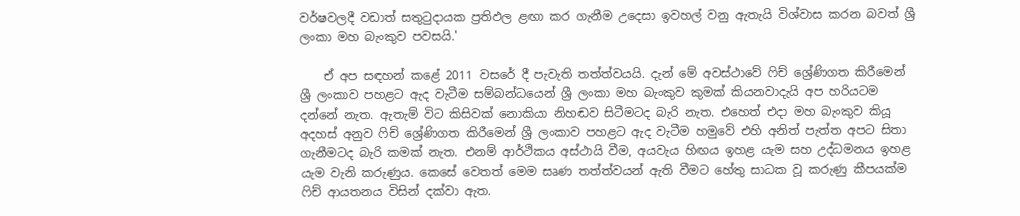වර්ෂවලදී වඩාත් සතුටුදායක ප්‍රතිඵල ළඟා කර ගැනීම උදෙසා ඉවහල් වනු ඇතැයි විශ්වාස කරන බවත් ශ්‍රී ලංකා මහ බැංකුව පවසයි.'

    ඒ අප සඳහන් කළේ 2011 වසරේ දී පැවැති තත්ත්වයයි. දැන් මේ අවස්‌ථාවේ ෆිච් ශ්‍රේණිගත කිරීමෙන් ශ්‍රී ලංකාව පහළට ඇද වැටීම සම්බන්ධයෙන් ශ්‍රී ලංකා මහ බැංකුව කුමක්‌ කියනවාදැයි අප හරියටම දන්නේ නැත. ඇතැම් විට කිසිවක්‌ නොකියා නිහඬව සිටීමටද බැරි නැත. එහෙත් එදා මහ බැංකුව කියූ අදහස්‌ අනුව ෆිච් ශ්‍රේණිගත කිරීමෙන් ශ්‍රී ලංකාව පහළට ඇද වැටීම හමුවේ එහි අනිත් පැත්ත අපට සිතා ගැනීමටද බැරි කමක්‌ නැත. එනම් ආර්ථිකය අස්‌ථායි වීම, අයවැය හිඟය ඉහළ යැම සහ උද්ධමනය ඉහළ යැම වැනි කරුණුය. කෙසේ වෙතත් මෙම සෘණ තත්ත්වයන් ඇති වීමට හේතු සාධක වූ කරුණු කීපයක්‌ම ෆිච් ආයතනය විසින් දක්‌වා ඇත.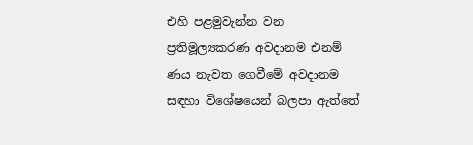එහි පළමුවැන්න වන ප්‍රතිමූල්‍යකරණ අවදානම එනම් ණය නැවත ගෙවීමේ අවදානම සඳහා විශේෂයෙන් බලපා ඇත්තේ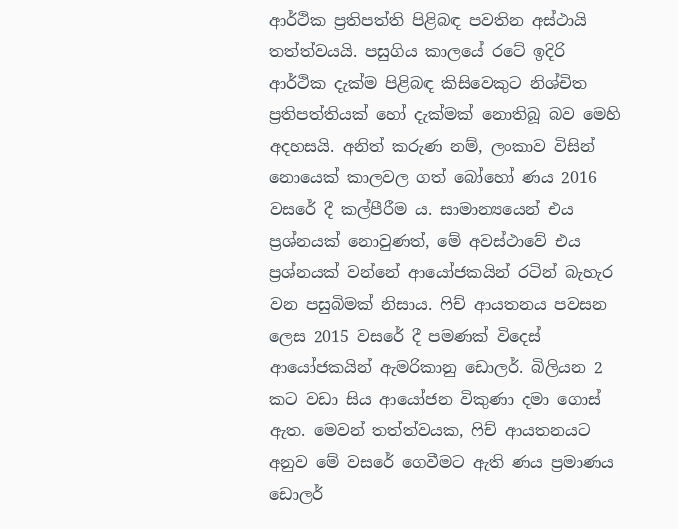ආර්ථික ප්‍රතිපත්ති පිළිබඳ පවතින අස්‌ථායි තත්ත්වයයි. පසුගිය කාලයේ රටේ ඉදිරි ආර්ථික දැක්‌ම පිළිබඳ කිසිවෙකුට නිශ්චිත ප්‍රතිපත්තියක්‌ හෝ දැක්‌මක්‌ නොතිබූ බව මෙහි අදහසයි. අනිත් කරුණ නම්, ලංකාව විසින් නොයෙක්‌ කාලවල ගත් බෝහෝ ණය 2016 වසරේ දී කල්පීරීම ය. සාමාන්‍යයෙන් එය ප්‍රශ්නයක්‌ නොවුණත්, මේ අවස්‌ථාවේ එය ප්‍රශ්නයක්‌ වන්නේ ආයෝජකයින් රටින් බැහැර වන පසුබිමක්‌ නිසාය. ෆිච් ආයතනය පවසන ලෙස 2015 වසරේ දී පමණක්‌ විදෙස්‌ ආයෝජකයින් ඇමරිකානු ඩොලර්. බිලියන 2 කට වඩා සිය ආයෝජන විකුණා දමා ගොස්‌ ඇත. මෙවන් තත්ත්වයක, ෆිච් ආයතනයට අනුව මේ වසරේ ගෙවීමට ඇති ණය ප්‍රමාණය ඩොලර්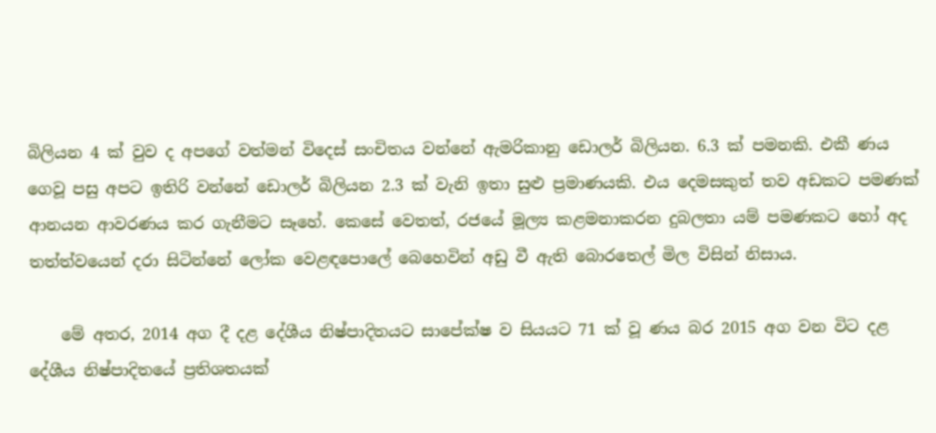බිලියන 4 ක්‌ වුව ද අපගේ වත්මන් විදෙස්‌ සංචිතය වන්නේ ඇමරිකානු ඩොලර් බිලියන. 6.3 ක්‌ පමනකි. එකී ණය ගෙවූ පසු අපට ඉතිරි වන්නේ ඩොලර් බිලියන 2.3 ක්‌ වැනි ඉතා සුළු ප්‍රමාණයකි. එය දෙමසකුත් තව අඩකට පමණක්‌ ආනයන ආවරණය කර ගැනීමට සෑහේ. කෙසේ වෙතත්, රජයේ මූල්‍ය කළමනාකරන දුබලතා යම් පමණකට හෝ අද තත්ත්වයෙන් දරා සිටින්නේ ලෝක වෙළඳපොලේ බෙහෙවින් අඩු වී ඇති බොරතෙල් මිල විසින් නිසාය.

    මේ අතර, 2014 අග දී දළ දේශීය නිෂ්පාදිතයට සාපේක්‌ෂ ව සියයට 71 ක්‌ වූ ණය බර 2015 අග වන විට දළ දේශීය නිෂ්පාදිතයේ ප්‍රතිශතයක්‌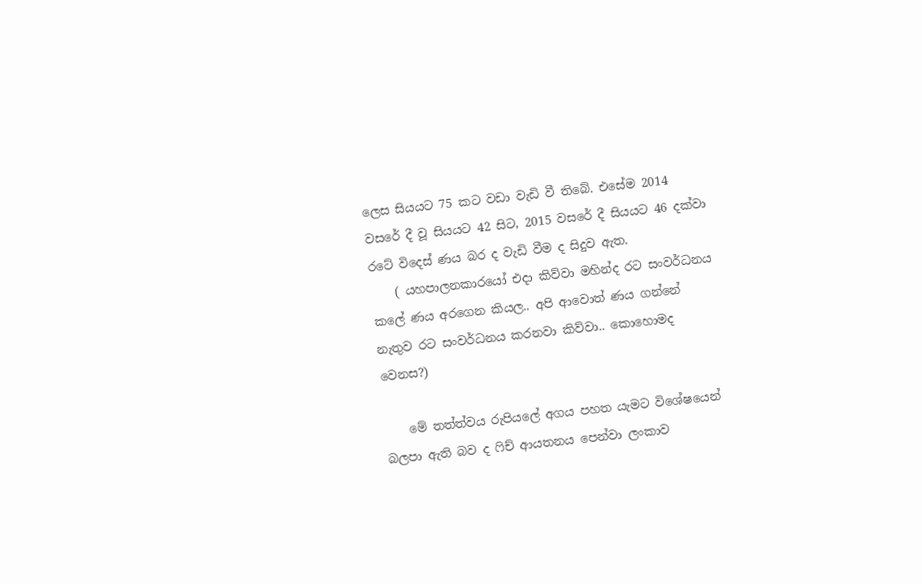ලෙස සියයට 75 කට වඩා වැඩි වී තිබේ. එසේම 2014 වසරේ දී වූ සියයට 42 සිට, 2015 වසරේ දී සියයට 46 දක්‌වා රටේ විදෙස්‌ ණය බර ද වැඩි වීම ද සිදුව ඇත.
    ( යහපාලනකාරයෝ එදා කිව්වා මහින්ද රට සංවර්ධනය කලේ ණය අරගෙන කියල.. අපි ආවොත් ණය ගන්නේ නැතුව රට සංවර්ධනය කරනවා කිව්වා.. කොහොමද වෙනස?)

    මේ තත්ත්වය රුපියලේ අගය පහත යැමට විශේෂයෙන් බලපා ඇති බව ද ෆිච් ආයතනය පෙන්වා ලංකාව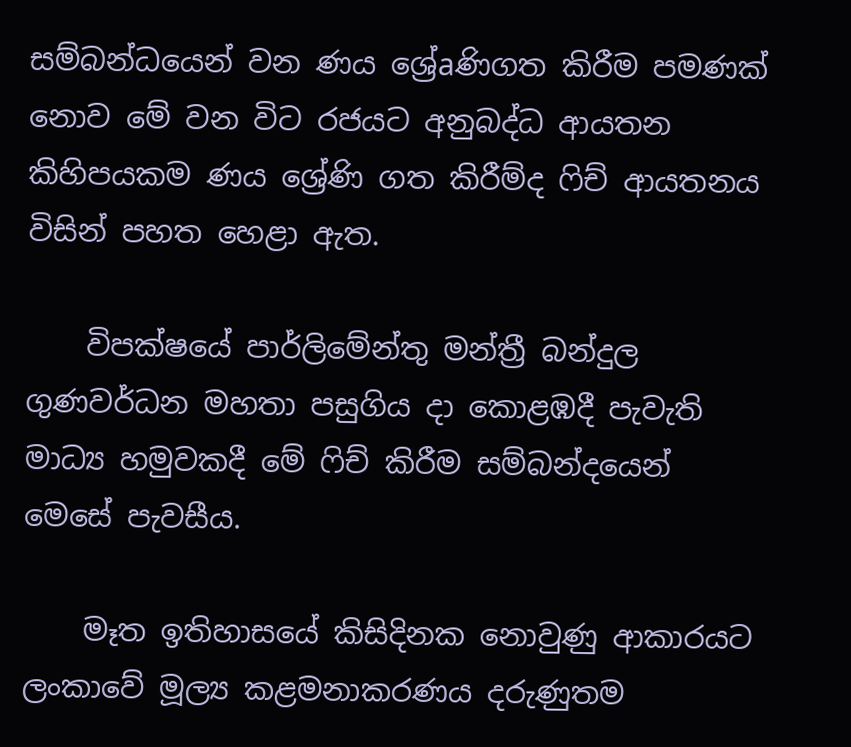සම්බන්ධයෙන් වන ණය ශ්‍රේaණිගත කිරීම පමණක්‌ නොව මේ වන විට රජයට අනුබද්ධ ආයතන කිහිපයකම ණය ශ්‍රේණි ගත කිරීම්ද ෆිච් ආයතනය විසින් පහත හෙළා ඇත.

    විපක්‌ෂයේ පාර්ලිමේන්තු මන්ත්‍රී බන්දුල ගුණවර්ධන මහතා පසුගිය දා කොළඹදී පැවැති මාධ්‍ය හමුවකදී මේ ෆිච් කිරීම සම්බන්දයෙන් මෙසේ පැවසීය.

    මෑත ඉතිහාසයේ කිසිදිනක නොවුණු ආකාරයට ලංකාවේ මූල්‍ය කළමනාකරණය දරුණුතම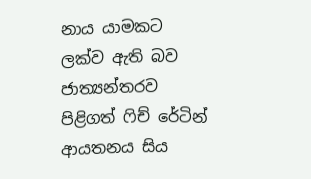නාය යාමකට ලක්‌ව ඇති බව ජාත්‍යන්තරව පිළිගත් ෆිච් රේටින් ආයතනය සිය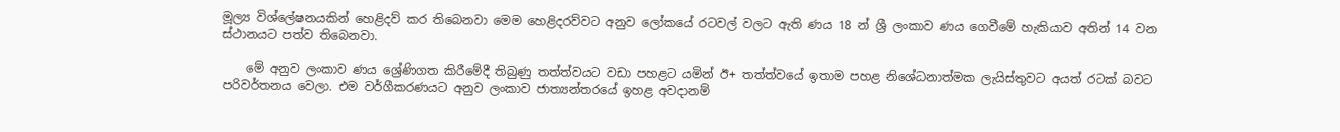මූල්‍ය විශ්ලේෂනයකින් හෙළිදව් කර තිබෙනවා මෙම හෙළිදරව්වට අනුව ලෝකයේ රටවල් වලට ඇති ණය 18 න් ශ්‍රී ලංකාව ණය ගෙවීමේ හැකියාව අතින් 14 වන ස්‌ථානයට පත්ව තිබෙනවා.

    මේ අනුව ලංකාව ණය ශ්‍රේණිගත කිරීමේදී තිබුණු තත්ත්වයට වඩා පහළට යමින් ඊ+ තත්ත්වයේ ඉතාම පහළ නිශේධනාත්මක ලැයිස්‌තුවට අයත් රටක්‌ බවට පරිවර්තනය වෙලා. එම වර්ගීකරණයට අනුව ලංකාව ජාත්‍යන්තරයේ ඉහළ අවදානම්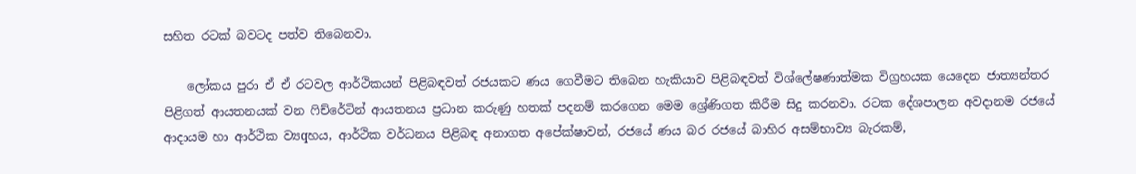සහිත රටක්‌ බවටද පත්ව තිබෙනවා.

    ලෝකය පුරා ඒ ඒ රටවල ආර්ථිකයන් පිළිබඳවත් රජයකට ණය ගෙවීමට තිබෙන හැකියාව පිළිබඳවත් විශ්ලේෂණාත්මක විග්‍රහයක යෙදෙන ජාත්‍යන්තර පිළිගත් ආයතනයක්‌ වන ෆිච්රේටින් ආයතනය ප්‍රධාන කරුණු හතක්‌ පදනම් කරගෙන මෙම ශ්‍රේණිගත කිරීම සිදු කරනවා. රටක දේශපාලන අවදානම රජයේ ආදායම හා ආර්ථික ව්‍යqහය, ආර්ථික වර්ධනය පිළිබඳ අනාගත අපේක්‌ෂාවන්, රජයේ ණය බර රජයේ බාහිර අසම්භාව්‍ය බැරකම්,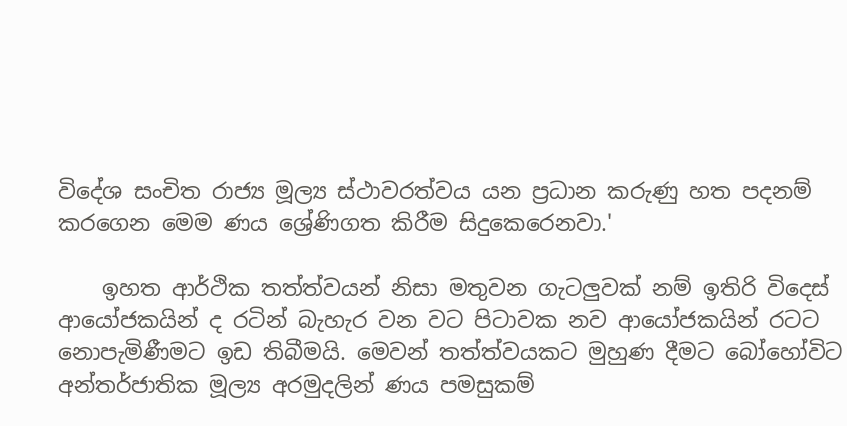විදේශ සංචිත රාජ්‍ය මූල්‍ය ස්‌ථාවරත්වය යන ප්‍රධාන කරුණු හත පදනම් කරගෙන මෙම ණය ශ්‍රේණිගත කිරීම සිදුකෙරෙනවා.'

    ඉහත ආර්ථික තත්ත්වයන් නිසා මතුවන ගැටලුවක්‌ නම් ඉතිරි විදෙස්‌ ආයෝජකයින් ද රටින් බැහැර වන වට පිටාවක නව ආයෝජකයින් රටට නොපැමිණීමට ඉඩ තිබීමයි. මෙවන් තත්ත්වයකට මුහුණ දීමට බෝහෝවිට අන්තර්ජාතික මූල්‍ය අරමුදලින් ණය පමසුකම්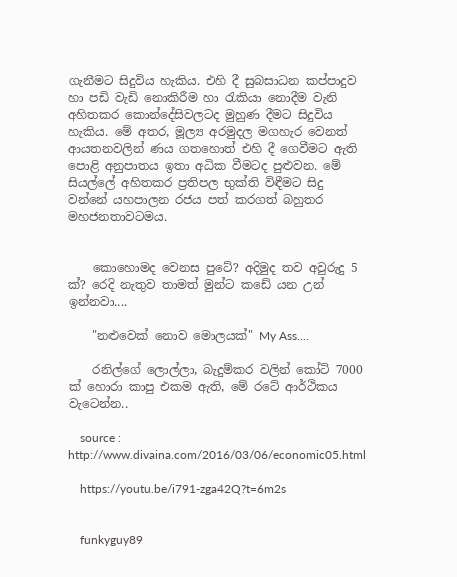ගැනීමට සිදුවිය හැකිය. එහි දී සුබසාධන කප්පාදුව හා පඩි වැඩි නොකිරීම හා රැකියා නොදීම වැනි අහිතකර කොන්දේසිවලටද මුහුණ දීමට සිදුවිය හැකිය. මේ අතර, මූල්‍ය අරමුදල මගහැර වෙනත් ආයතනවලින් ණය ගතහොත් එහි දී ගෙවීමට ඇති පොළි අනුපාතය ඉතා අධික වීමටද පුළුවන. මේ සියල්ලේ අහිතකර ප්‍රතිපල භුක්‌ති විඳීමට සිදු වන්නේ යහපාලන රජය පත් කරගත් බහුතර මහජනතාවටමය.


    කොහොමද වෙනස පුටේ? අදිමුද තව අවුරුදු 5 ක්? රෙදි නැතුව තාමත් මුන්ට කඩේ යන උන් ඉන්නවා....

    "නළුවෙක් නොව මොලයක්" My Ass....

    රනිල්ගේ ලොල්ලා, බැදුම්කර වලින් කෝටි 7000 ක් හොරා කාපු එකම ඇති, මේ රටේ ආර්ථිකය වැටෙන්න..

    source : http://www.divaina.com/2016/03/06/economic05.html

    https://youtu.be/i791-zga42Q?t=6m2s


    funkyguy89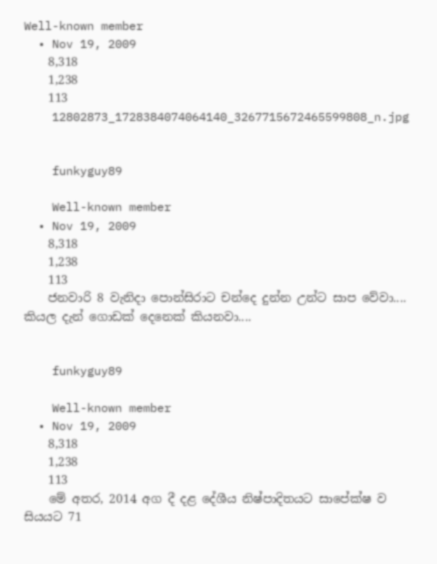Well-known member
  • Nov 19, 2009
    8,318
    1,238
    113
    12802873_1728384074064140_3267715672465599808_n.jpg


    funkyguy89

    Well-known member
  • Nov 19, 2009
    8,318
    1,238
    113
    ජනවාරි 8 වැනිදා පොන්සිරාට චන්දෙ දුන්න උන්ට සාප වේවා.... කියල දැන් ගොඩක් දෙනෙක් කියනවා....


    funkyguy89

    Well-known member
  • Nov 19, 2009
    8,318
    1,238
    113
    මේ අතර, 2014 අග දී දළ දේශීය නිෂ්පාදිතයට සාපේක්‌ෂ ව සියයට 71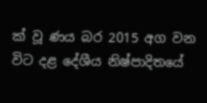ක්‌ වූ ණය බර 2015 අග වන විට දළ දේශීය නිෂ්පාදිතයේ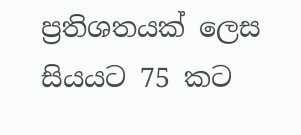ප්‍රතිශතයක්‌ ලෙස සියයට 75 කට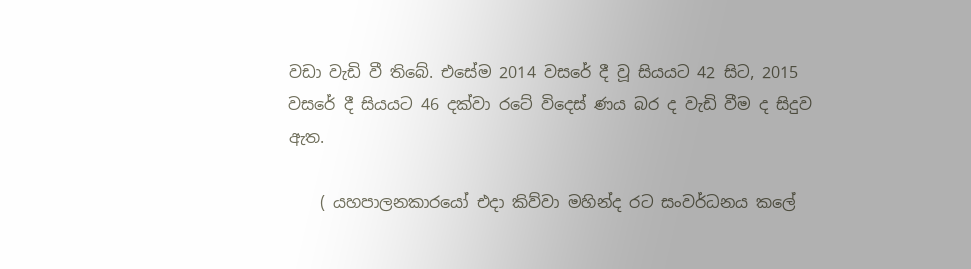වඩා වැඩි වී තිබේ. එසේම 2014 වසරේ දී වූ සියයට 42 සිට, 2015 වසරේ දී සියයට 46 දක්‌වා රටේ විදෙස්‌ ණය බර ද වැඩි වීම ද සිදුව ඇත.

    ( යහපාලනකාරයෝ එදා කිව්වා මහින්ද රට සංවර්ධනය කලේ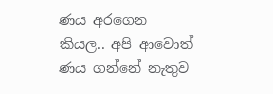ණය අරගෙන කියල.. අපි ආවොත් ණය ගන්නේ නැතුව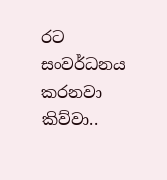රට සංවර්ධනය කරනවා කිව්වා..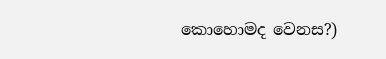කොහොමද වෙනස?)